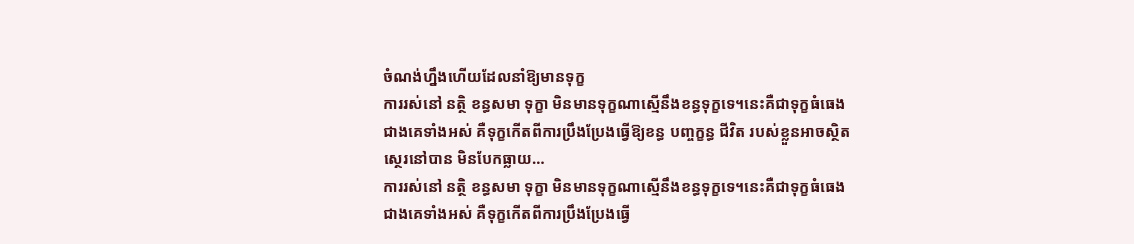ចំណង់ហ្នឹងហើយដែលនាំឱ្យមានទុក្ខ
ការរស់នៅ នត្ថិ ខន្ធសមា ទុក្ខា មិនមានទុក្ខណាស្មើនឹងខន្ធទុក្ខទេ។នេះគឺជាទុក្ខធំធេងជាងគេទាំងអស់ គឺទុក្ខកើតពីការប្រឹងប្រែងធ្វើឱ្យខន្ធ បញ្ចក្ខន្ធ ជីវិត របស់ខ្លួនអាចស្ថិតស្ថេរនៅបាន មិនបែកធ្លាយ…
ការរស់នៅ នត្ថិ ខន្ធសមា ទុក្ខា មិនមានទុក្ខណាស្មើនឹងខន្ធទុក្ខទេ។នេះគឺជាទុក្ខធំធេងជាងគេទាំងអស់ គឺទុក្ខកើតពីការប្រឹងប្រែងធ្វើ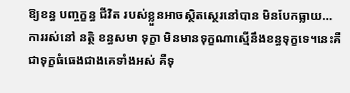ឱ្យខន្ធ បញ្ចក្ខន្ធ ជីវិត របស់ខ្លួនអាចស្ថិតស្ថេរនៅបាន មិនបែកធ្លាយ…
ការរស់នៅ នត្ថិ ខន្ធសមា ទុក្ខា មិនមានទុក្ខណាស្មើនឹងខន្ធទុក្ខទេ។នេះគឺជាទុក្ខធំធេងជាងគេទាំងអស់ គឺទុ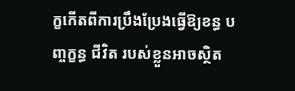ក្ខកើតពីការប្រឹងប្រែងធ្វើឱ្យខន្ធ បញ្ចក្ខន្ធ ជីវិត របស់ខ្លួនអាចស្ថិត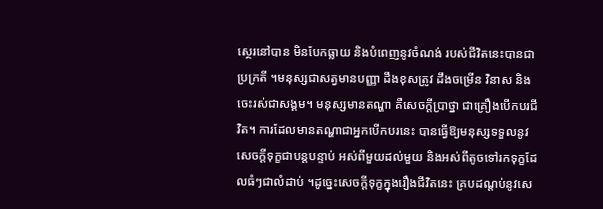ស្ថេរនៅបាន មិនបែកធ្លាយ និងបំពេញនូវចំណង់ របស់ជីវិតនេះបានជាប្រក្រតី ។មនុស្សជាសត្វមានបញ្ញា ដឹងខុសត្រូវ ដឹងចម្រើន វិនាស និងចេះរស់ជាសង្គម។ មនុស្សមានតណ្ហា គឺសេចក្តីប្រាថ្នា ជាគ្រឿងបើកបរជីវិត។ ការដែលមានតណ្ហាជាអ្នកបើកបរនេះ បានធ្វើឱ្យមនុស្សទទួលនូវសេចក្តីទុក្ខជាបន្តបន្ទាប់ អស់ពីមួយដល់មួយ និងអស់ពីតូចទៅរកទុក្ខដែលធំៗជាលំដាប់ ។ដូច្នេះសេចក្តីទុក្ខក្នុងរឿងជីវិតនេះ គ្របដណ្តប់នូវសេ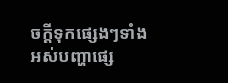ចក្តីទុកផ្សេងៗទាំងអស់បញ្ហាផ្សេ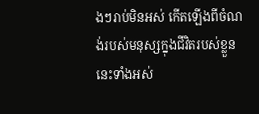ងៗរាប់មិនអស់ កើតឡើងពីចំណង់របស់មនុស្សក្នុងជីវិតរបស់ខ្លួននេះទាំងអស់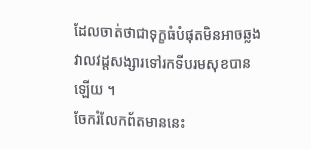ដែលចាត់ថាជាទុក្ខធំបំផុតមិនអាចឆ្លងវាលវដ្តសង្សារទៅរកទីបរមសុខបានឡើយ ។
ចែករំលែកព័តមាននេះ